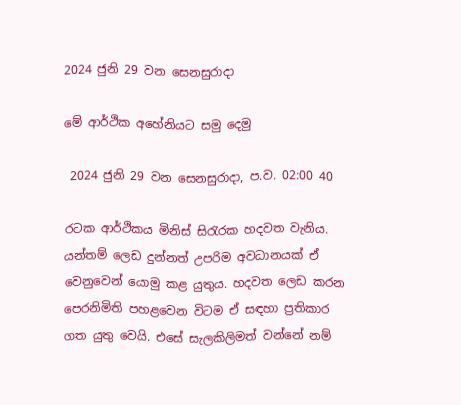2024 ජුනි 29 වන සෙනසුරාදා

මේ ආර්ථික අහේනියට සමු දෙමු

 2024 ජුනි 29 වන සෙනසුරාදා, ප.ව. 02:00 40

රටක ආර්ථිකය මිනිස් සිරැරක හදවත වැනිය. යන්තම් ලෙඩ දුන්නත් උපරිම අවධානයක් ඒ වෙනුවෙන් යොමු කළ යුතුය. හදවත ලෙඩ කරන පෙරනිමිති පහළවෙන විටම ඒ සඳහා ප්‍රතිකාර ගත යුතු වෙයි. එසේ සැලකිලිමත් වන්නේ නම්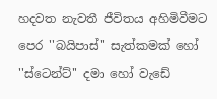හදවත නැවතී ජීවිතය අහිමිවීමට පෙර ''බයිපාස්'' සැත්කමක් හෝ ''ස්ටෙන්ට්'' දමා හෝ වැඩේ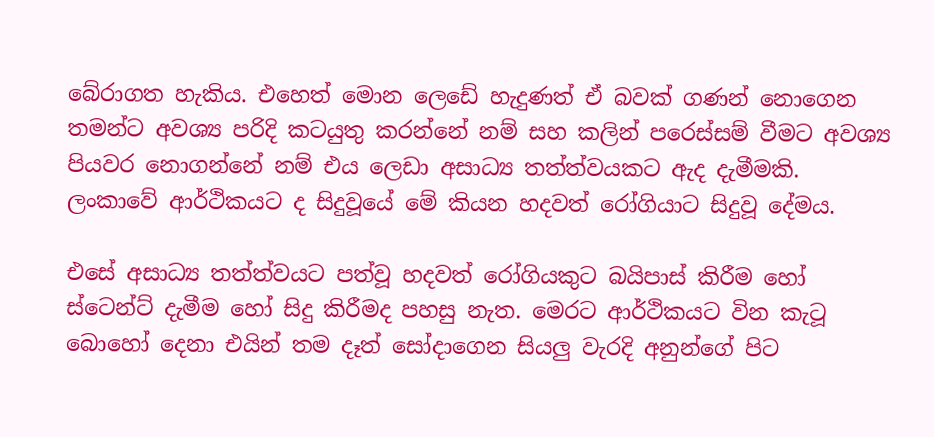බේරාගත හැකිය. එහෙත් මොන ලෙඩේ හැදුණත් ඒ බවක් ගණන් නොගෙන තමන්ට අවශ්‍ය පරිදි කටයුතු කරන්නේ නම් සහ කලින් පරෙස්සම් වීමට අවශ්‍ය පියවර නොගන්නේ නම් එය ලෙඩා අසාධ්‍ය තත්ත්වයකට ඇද දැමීමකි. ලංකාවේ ආර්ථිකයට ද සිදුවූයේ මේ කියන හදවත් රෝගියාට සිදුවූ දේමය.

එසේ අසාධ්‍ය තත්ත්වයට පත්වූ හදවත් රෝගියකුට බයිපාස් කිරීම හෝ ස්ටෙන්ට් දැමීම හෝ සිදු කිරීමද පහසු නැත. මෙරට ආර්ථිකයට වින කැටූ බොහෝ දෙනා එයින් තම දෑත් සෝදාගෙන සියලු වැරදි අනුන්ගේ පිට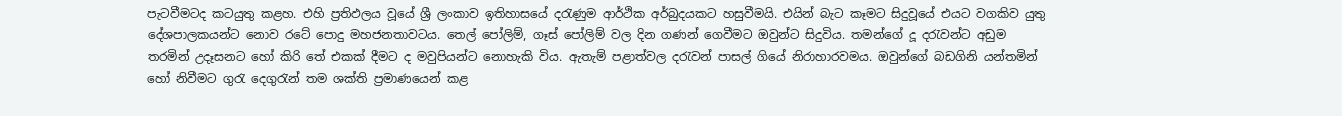පැටවීමටද කටයුතු කළහ. එහි ප්‍රතිඵලය වූයේ ශ්‍රී ලංකාව ඉතිහාසයේ දරැණුම ආර්ථික අර්බුදයකට හසුවීමයි. එයින් බැට කෑමට සිදුවූයේ එයට වගකිව යුතු දේශපාලකයන්ට නොව රටේ පොදු මහජනතාවටය. තෙල් පෝලිම්, ගෑස් පෝලිම් වල දින ගණන් ගෙවීමට ඔවුන්ට සිදුවිය. තමන්ගේ දූ දරැවන්ට අඩුම තරමින් උදෑසනට හෝ කිරි තේ එකක් දීමට ද මවුපියන්ට නොහැකි විය. ඇතැම් පළාත්වල දරැවන් පාසල් ගියේ නිරාහාරවමය. ඔවුන්ගේ බඩගිනි යන්තමින් හෝ නිවීමට ගුරැ දෙගුරැන් තම ශක්ති ප්‍රමාණයෙන් කළ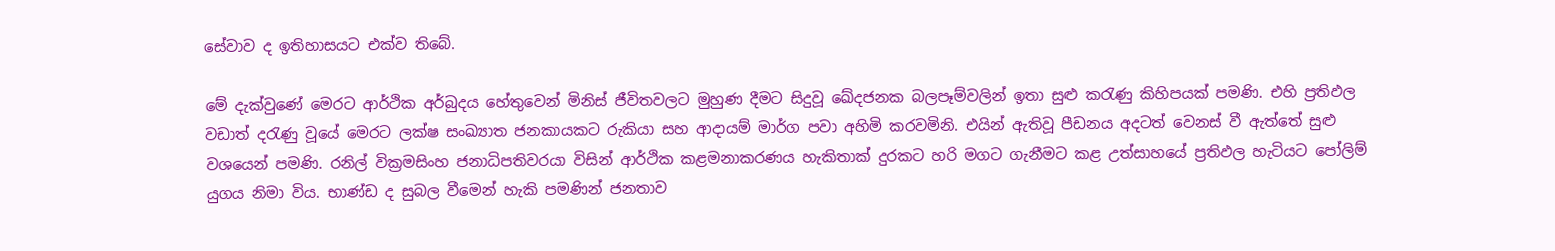සේවාව ද ඉතිහාසයට එක්ව තිබේ.

මේ දැක්වුණේ මෙරට ආර්ථික අර්බුදය හේතුවෙන් මිනිස් ජීවිතවලට මුහුණ දීමට සිදුවූ ඛේදජනක බලපෑම්වලින් ඉතා සුළු කරැණු කිහිපයක් පමණි. එහි ප්‍රතිඵල වඩාත් දරැණු වූයේ මෙරට ලක්ෂ සංඛ්‍යාත ජනකායකට රුකියා සහ ආදායම් මාර්ග පවා අහිමි කරවමිනි. එයින් ඇතිවූ පීඩනය අදටත් වෙනස් වී ඇත්තේ සුළු වශයෙන් පමණි. රනිල් වික්‍රමසිංහ ජනාධිපතිවරයා විසින් ආර්ථික කළමනාකරණය හැකිතාක් දුරකට හරි මගට ගැනීමට කළ උත්සාහයේ ප්‍රතිඵල හැටියට පෝලිම් යුගය නිමා විය. භාණ්ඩ ද සුබල වීමෙන් හැකි පමණින් ජනතාව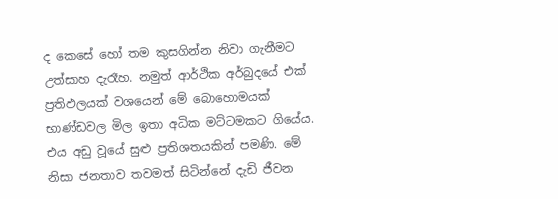ද කෙසේ හෝ තම කුසගින්න නිවා ගැනීමට උත්සාහ දැරෑහ. නමුත් ආර්ථික අර්බුදයේ එක් ප්‍රතිඵලයක් වශයෙන් මේ බොහොමයක් භාණ්ඩවල මිල ඉතා අධික මට්ටමකට ගියේය. එය අඩු වූයේ සුළු ප්‍රතිශතයකින් පමණි. මේ නිසා ජනතාව තවමත් සිටින්නේ දැඩි ජීවන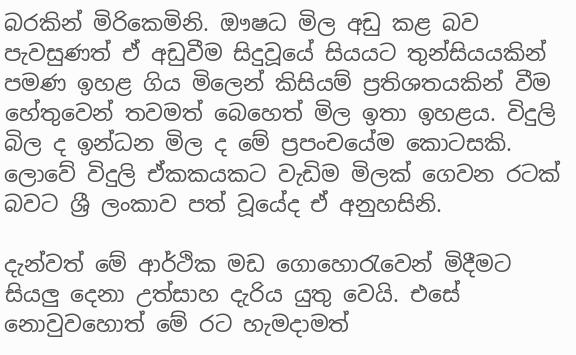බරකින් මිරිකෙමිනි. ඖෂධ මිල අඩු කළ බව පැවසුණත් ඒ අඩුවීම සිදුවූයේ සියයට තුන්සියයකින් පමණ ඉහළ ගිය මිලෙන් කිසියම් ප්‍රතිශතයකින් වීම හේතුවෙන් තවමත් බෙහෙත් මිල ඉතා ඉහළය. විදුලි බිල ද ඉන්ධන මිල ද මේ ප්‍රපංචයේම කොටසකි. ලොවේ විදුලි ඒකකයකට වැඩිම මිලක් ගෙවන රටක් බවට ශ්‍රී ලංකාව පත් වූයේද ඒ අනුහසිනි.

දැන්වත් මේ ආර්ථික මඩ ගොහොරැවෙන් මිදීමට සියලු දෙනා උත්සාහ දැරිය යුතු වෙයි. එසේ නොවුවහොත් මේ රට හැමදාමත්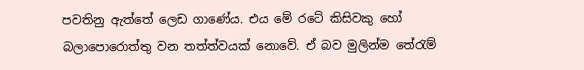පවතිනු ඇත්තේ ලෙඩ ගාණේය. එය මේ රටේ කිසිවකු හෝ බලාපොරොත්තු වන තත්ත්වයක් නොවේ. ඒ බව මුලින්ම තේරැම්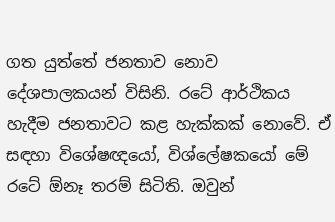ගත යුත්තේ ජනතාව නොව දේශපාලකයන් විසිනි. රටේ ආර්ථිකය හැදීම ජනතාවට කළ හැක්කක් නොවේ. ඒ සඳහා විශේෂඥයෝ, විශ්ලේෂකයෝ මේ රටේ ඕනෑ තරම් සිටිති. ඔවුන්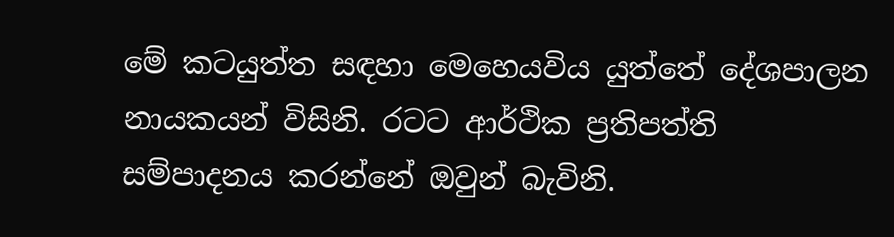මේ කටයුත්ත සඳහා මෙහෙයවිය යුත්තේ දේශපාලන නායකයන් විසිනි. රටට ආර්ථික ප්‍රතිපත්ති සම්පාදනය කරන්නේ ඔවුන් බැවිනි.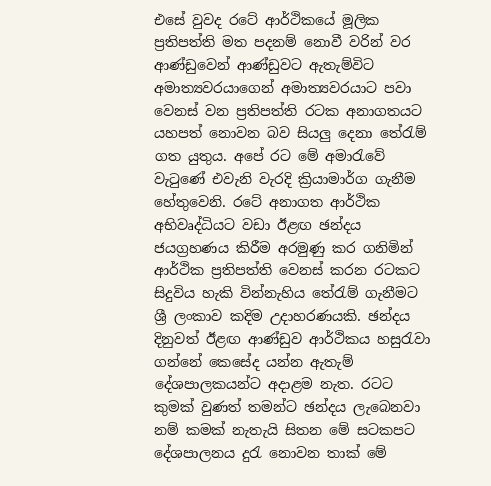එසේ වුවද රටේ ආර්ථිකයේ මූලික ප්‍රතිපත්ති මත පදනම් නොවී වරින් වර ආණ්ඩුවෙන් ආණ්ඩුවට ඇතැම්විට අමාත්‍යවරයාගෙන් අමාත්‍යවරයාට පවා වෙනස් වන ප්‍රතිපත්ති රටක අනාගතයට යහපත් නොවන බව සියලු දෙනා තේරැම් ගත යුතුය. අපේ රට මේ අමාරැවේ වැටුණේ එවැනි වැරදි ක්‍රියාමාර්ග ගැනීම හේතුවෙනි. රටේ අනාගත ආර්ථික අභිවෘද්ධියට වඩා ඊළඟ ඡන්දය ජයග්‍රහණය කිරීම අරමුණු කර ගනිමින් ආර්ථික ප්‍රතිපත්ති වෙනස් කරන රටකට සිදුවිය හැකි වින්නැහිය තේරැම් ගැනීමට ශ්‍රී ලංකාව කදිම උදාහරණයකි. ඡන්දය දිනුවත් ඊළඟ ආණ්ඩුව ආර්ථිකය හසුරැවා ගන්නේ කෙසේද යන්න ඇතැම් දේශපාලකයන්ට අදාළම නැත. රටට කුමක් වුණත් තමන්ට ඡන්දය ලැබෙනවා නම් කමක් නැතැයි සිතන මේ සටකපට දේශපාලනය දුරැ නොවන තාක් මේ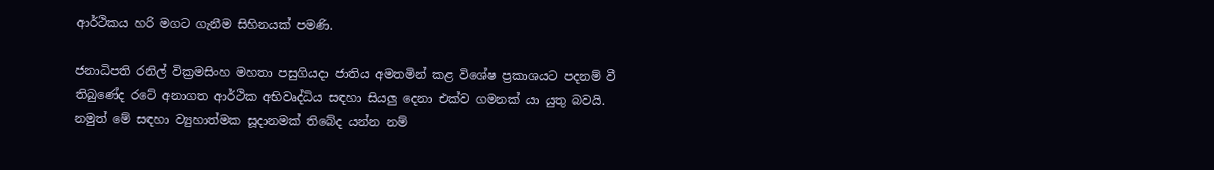ආර්ථිකය හරි මගට ගැනීම සිහිනයක් පමණි.

ජනාධිපති රනිල් වික්‍රමසිංහ මහතා පසුගියදා ජාතිය අමතමින් කළ විශේෂ ප්‍රකාශයට පදනම් වී තිබුණේද රටේ අනාගත ආර්ථික අභිවෘද්ධිය සඳහා සියලු දෙනා එක්ව ගමනක් යා යුතු බවයි. නමුත් මේ සඳහා ව්‍යුහාත්මක සූදානමක් තිබේද යන්න නම්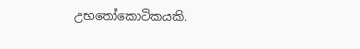උභතෝකොටිකයකි.